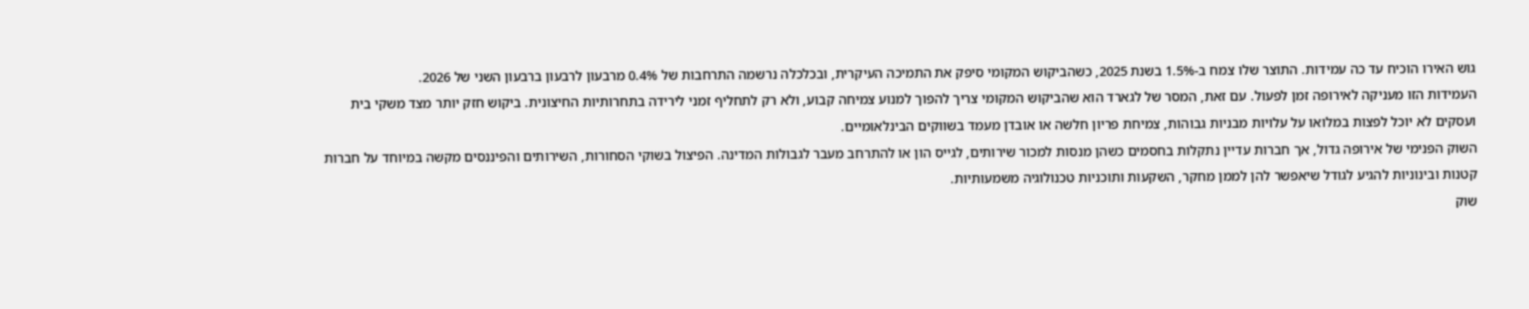גוש האירו הוכיח עד כה עמידות. התוצר שלו צמח ב-1.5% בשנת 2025, כשהביקוש המקומי סיפק את התמיכה העיקרית, ובכלכלה נרשמה התרחבות של 0.4% מרבעון לרבעון ברבעון השני של 2026.
העמידות הזו מעניקה לאירופה זמן לפעול. עם זאת, המסר של לגארד הוא שהביקוש המקומי צריך להפוך למנוע צמיחה קבוע, ולא רק לתחליף זמני לירידה בתחרותיות החיצונית. ביקוש חזק יותר מצד משקי בית ועסקים לא יוכל לפצות במלואו על עלויות מבניות גבוהות, צמיחת פריון חלשה או אובדן מעמד בשווקים הבינלאומיים.
השוק הפנימי של אירופה גדול, אך חברות עדיין נתקלות בחסמים כשהן מנסות למכור שירותים, לגייס הון או להתרחב מעבר לגבולות המדינה. הפיצול בשוקי הסחורות, השירותים והפיננסים מקשה במיוחד על חברות קטנות ובינוניות להגיע לגודל שיאפשר להן לממן מחקר, השקעות ותוכניות טכנולוגיה משמעותיות.
שוק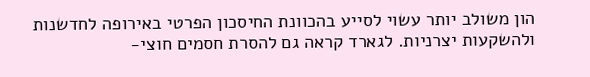הון משולב יותר עשוי לסייע בהכוונת החיסכון הפרטי באירופה לחדשנות ולהשקעות יצרניות. לגארד קראה גם להסרת חסמים חוצי-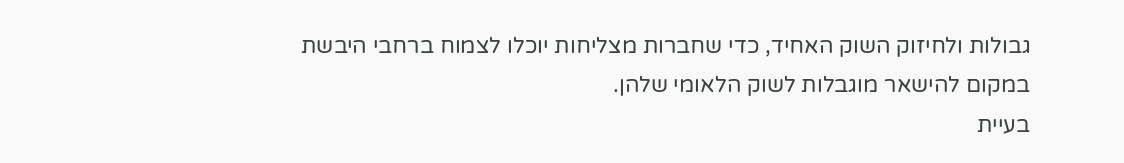גבולות ולחיזוק השוק האחיד, כדי שחברות מצליחות יוכלו לצמוח ברחבי היבשת במקום להישאר מוגבלות לשוק הלאומי שלהן.
בעיית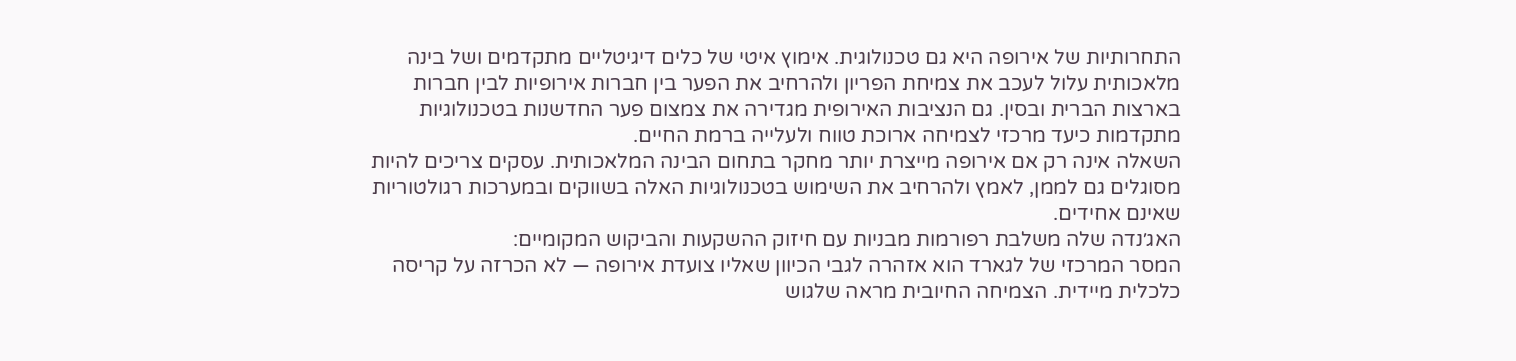התחרותיות של אירופה היא גם טכנולוגית. אימוץ איטי של כלים דיגיטליים מתקדמים ושל בינה מלאכותית עלול לעכב את צמיחת הפריון ולהרחיב את הפער בין חברות אירופיות לבין חברות בארצות הברית ובסין. גם הנציבות האירופית מגדירה את צמצום פער החדשנות בטכנולוגיות מתקדמות כיעד מרכזי לצמיחה ארוכת טווח ולעלייה ברמת החיים.
השאלה אינה רק אם אירופה מייצרת יותר מחקר בתחום הבינה המלאכותית. עסקים צריכים להיות מסוגלים גם לממן, לאמץ ולהרחיב את השימוש בטכנולוגיות האלה בשווקים ובמערכות רגולטוריות שאינם אחידים.
האג׳נדה שלה משלבת רפורמות מבניות עם חיזוק ההשקעות והביקוש המקומיים:
המסר המרכזי של לגארד הוא אזהרה לגבי הכיוון שאליו צועדת אירופה — לא הכרזה על קריסה כלכלית מיידית. הצמיחה החיובית מראה שלגוש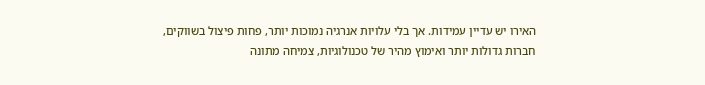האירו יש עדיין עמידות. אך בלי עלויות אנרגיה נמוכות יותר, פחות פיצול בשווקים, חברות גדולות יותר ואימוץ מהיר של טכנולוגיות, צמיחה מתונה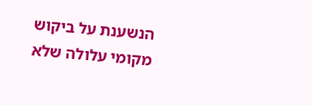הנשענת על ביקוש מקומי עלולה שלא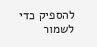להספיק כדי לשמור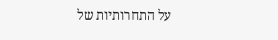על התחרותיות של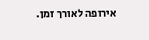אירופה לאורך זמן.